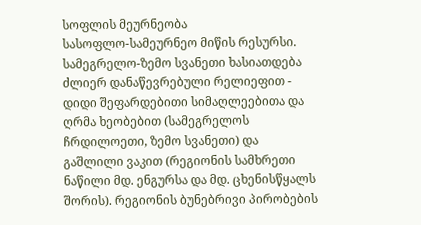სოფლის მეურნეობა
სასოფლო-სამეურნეო მიწის რესურსი. სამეგრელო-ზემო სვანეთი ხასიათდება ძლიერ დანაწევრებული რელიეფით - დიდი შეფარდებითი სიმაღლეებითა და ღრმა ხეობებით (სამეგრელოს ჩრდილოეთი, ზემო სვანეთი) და გაშლილი ვაკით (რეგიონის სამხრეთი ნაწილი მდ. ენგურსა და მდ. ცხენისწყალს შორის). რეგიონის ბუნებრივი პირობების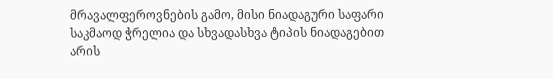მრავალფეროვნების გამო, მისი ნიადაგური საფარი საკმაოდ ჭრელია და სხვადასხვა ტიპის ნიადაგებით არის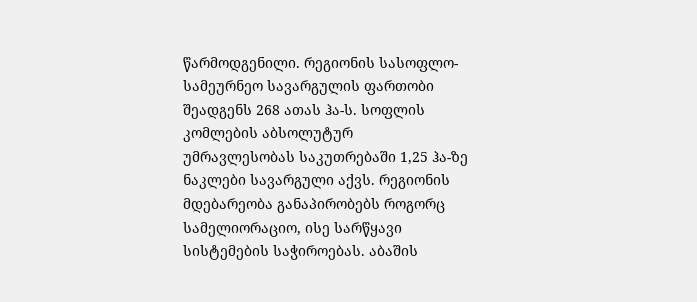წარმოდგენილი. რეგიონის სასოფლო-სამეურნეო სავარგულის ფართობი შეადგენს 268 ათას ჰა-ს. სოფლის კომლების აბსოლუტურ
უმრავლესობას საკუთრებაში 1,25 ჰა-ზე ნაკლები სავარგული აქვს. რეგიონის მდებარეობა განაპირობებს როგორც სამელიორაციო, ისე სარწყავი სისტემების საჭიროებას. აბაშის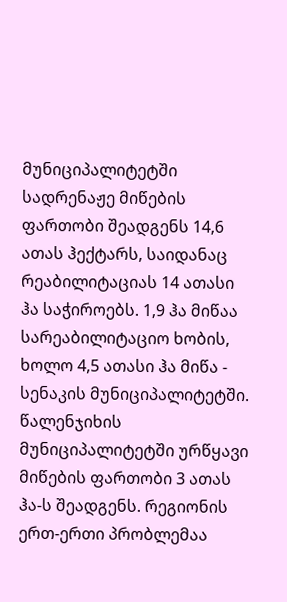მუნიციპალიტეტში სადრენაჟე მიწების ფართობი შეადგენს 14,6 ათას ჰექტარს, საიდანაც რეაბილიტაციას 14 ათასი ჰა საჭიროებს. 1,9 ჰა მიწაა სარეაბილიტაციო ხობის, ხოლო 4,5 ათასი ჰა მიწა - სენაკის მუნიციპალიტეტში. წალენჯიხის მუნიციპალიტეტში ურწყავი მიწების ფართობი 3 ათას ჰა-ს შეადგენს. რეგიონის ერთ-ერთი პრობლემაა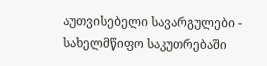აუთვისებელი სავარგულები - სახელმწიფო საკუთრებაში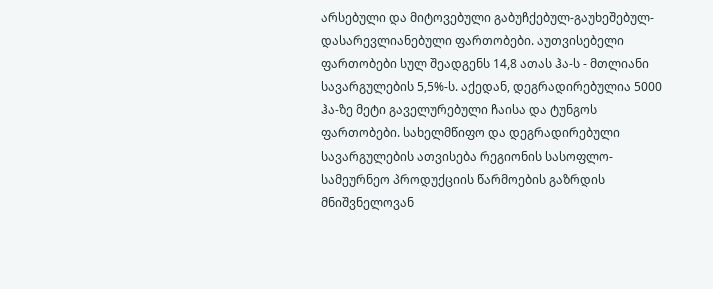არსებული და მიტოვებული გაბუჩქებულ-გაუხეშებულ-დასარევლიანებული ფართობები. აუთვისებელი ფართობები სულ შეადგენს 14,8 ათას ჰა-ს - მთლიანი სავარგულების 5,5%-ს. აქედან, დეგრადირებულია 5000 ჰა-ზე მეტი გაველურებული ჩაისა და ტუნგოს ფართობები. სახელმწიფო და დეგრადირებული სავარგულების ათვისება რეგიონის სასოფლო-სამეურნეო პროდუქციის წარმოების გაზრდის მნიშვნელოვან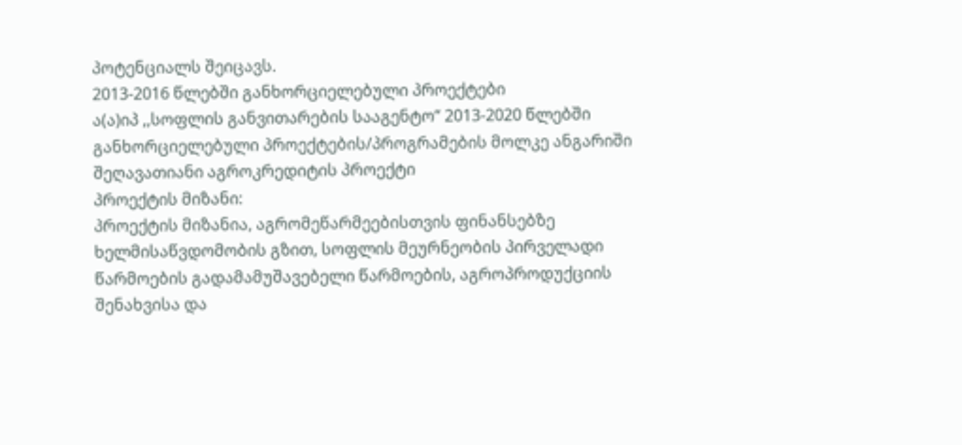პოტენციალს შეიცავს.
2013-2016 წლებში განხორციელებული პროექტები
ა(ა)იპ ,,სოფლის განვითარების სააგენტო“ 2013-2020 წლებში განხორციელებული პროექტების/პროგრამების მოლკე ანგარიში
შეღავათიანი აგროკრედიტის პროექტი
პროექტის მიზანი:
პროექტის მიზანია, აგრომეწარმეებისთვის ფინანსებზე ხელმისაწვდომობის გზით, სოფლის მეურნეობის პირველადი წარმოების გადამამუშავებელი წარმოების, აგროპროდუქციის შენახვისა და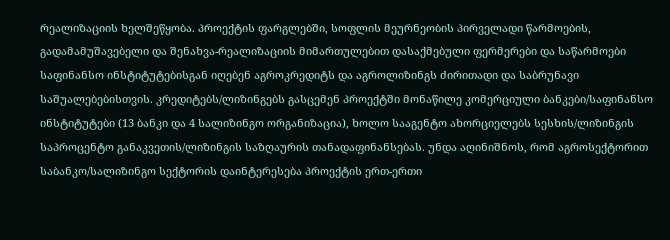რეალიზაციის ხელშეწყობა. პროექტის ფარგლებში, სოფლის მეურნეობის პირველადი წარმოების, გადამამუშავებელი და შენახვა-რეალიზაციის მიმართულებით დასაქმებული ფერმერები და საწარმოები საფინანსო ინსტიტუტებისგან იღებენ აგროკრედიტს და აგროლიზინგს ძირითადი და საბრუნავი საშუალებებისთვის. კრედიტებს/ლიზინგებს გასცემენ პროექტში მონაწილე კომერციული ბანკები/საფინანსო ინსტიტუტები (13 ბანკი და 4 სალიზინგო ორგანიზაცია), ხოლო სააგენტო ახორციელებს სესხის/ლიზინგის საპროცენტო განაკვეთის/ლიზინგის საზღაურის თანადაფინანსებას. უნდა აღინიშნოს, რომ აგროსექტორით საბანკო/სალიზინგო სექტორის დაინტერესება პროექტის ერთ-ერთი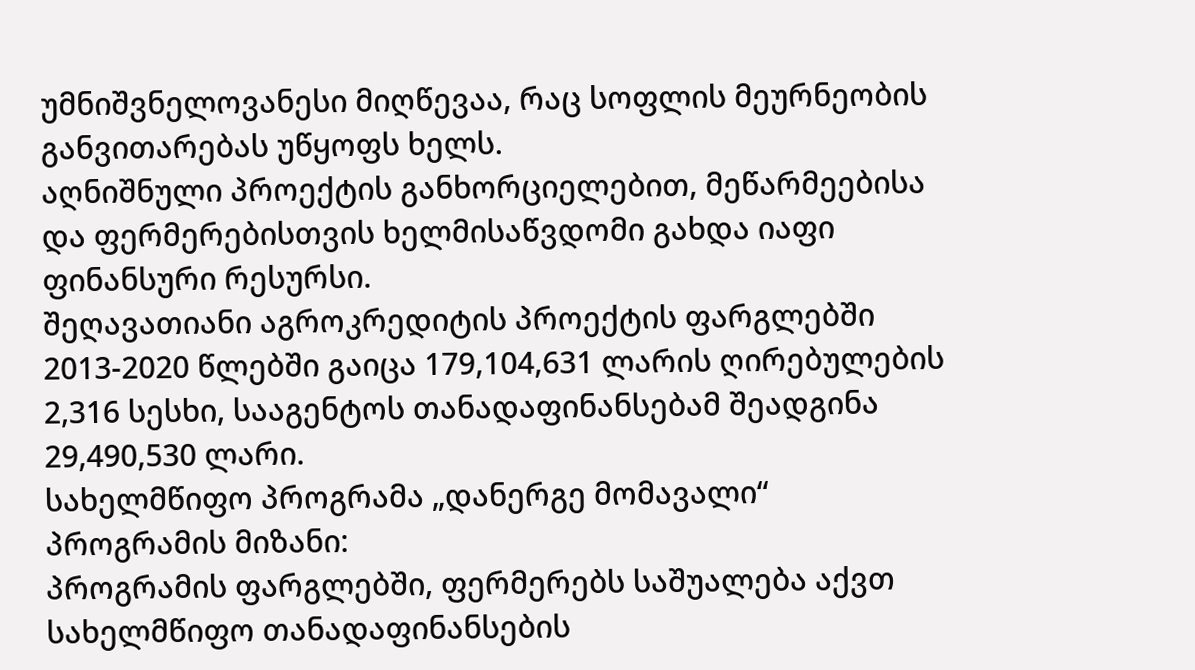უმნიშვნელოვანესი მიღწევაა, რაც სოფლის მეურნეობის განვითარებას უწყოფს ხელს.
აღნიშნული პროექტის განხორციელებით, მეწარმეებისა და ფერმერებისთვის ხელმისაწვდომი გახდა იაფი ფინანსური რესურსი.
შეღავათიანი აგროკრედიტის პროექტის ფარგლებში 2013-2020 წლებში გაიცა 179,104,631 ლარის ღირებულების 2,316 სესხი, სააგენტოს თანადაფინანსებამ შეადგინა 29,490,530 ლარი.
სახელმწიფო პროგრამა „დანერგე მომავალი“
პროგრამის მიზანი:
პროგრამის ფარგლებში, ფერმერებს საშუალება აქვთ სახელმწიფო თანადაფინანსების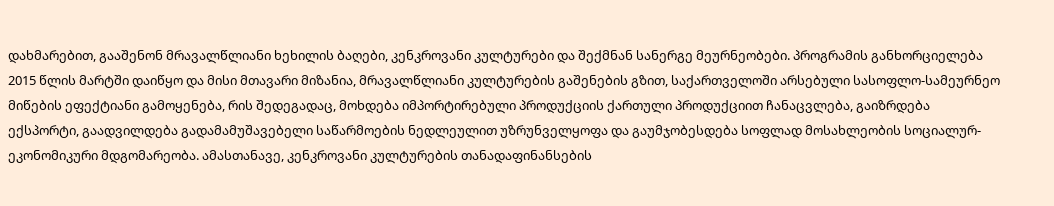დახმარებით, გააშენონ მრავალწლიანი ხეხილის ბაღები, კენკროვანი კულტურები და შექმნან სანერგე მეურნეობები. პროგრამის განხორციელება 2015 წლის მარტში დაიწყო და მისი მთავარი მიზანია, მრავალწლიანი კულტურების გაშენების გზით, საქართველოში არსებული სასოფლო-სამეურნეო მიწების ეფექტიანი გამოყენება, რის შედეგადაც, მოხდება იმპორტირებული პროდუქციის ქართული პროდუქციით ჩანაცვლება, გაიზრდება ექსპორტი, გაადვილდება გადამამუშავებელი საწარმოების ნედლეულით უზრუნველყოფა და გაუმჯობესდება სოფლად მოსახლეობის სოციალურ-ეკონომიკური მდგომარეობა. ამასთანავე, კენკროვანი კულტურების თანადაფინანსების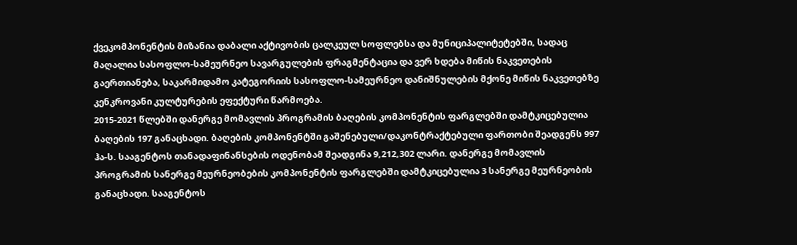ქვეკომპონენტის მიზანია დაბალი აქტივობის ცალკეულ სოფლებსა და მუნიციპალიტეტებში, სადაც მაღალია სასოფლო-სამეურნეო სავარგულების ფრაგმენტაცია და ვერ ხდება მიწის ნაკვეთების გაერთიანება, საკარმიდამო კატეგორიის სასოფლო-სამეურნეო დანიშნულების მქონე მიწის ნაკვეთებზე კენკროვანი კულტურების ეფექტური წარმოება.
2015-2021 წლებში დანერგე მომავლის პროგრამის ბაღების კომპონენტის ფარგლებში დამტკიცებულია ბაღების 197 განაცხადი. ბაღების კომპონენტში გაშენებული/დაკონტრაქტებული ფართობი შეადგენს 997 ჰა-ს. სააგენტოს თანადაფინანსების ოდენობამ შეადგინა 9,212,302 ლარი. დანერგე მომავლის პროგრამის სანერგე მეურნეობების კომპონენტის ფარგლებში დამტკიცებულია 3 სანერგე მეურნეობის განაცხადი. სააგენტოს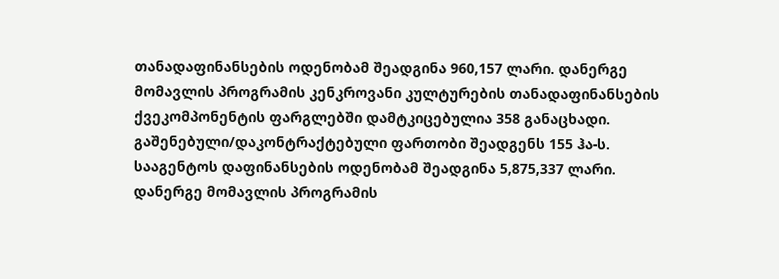თანადაფინანსების ოდენობამ შეადგინა 960,157 ლარი. დანერგე მომავლის პროგრამის კენკროვანი კულტურების თანადაფინანსების ქვეკომპონენტის ფარგლებში დამტკიცებულია 358 განაცხადი. გაშენებული/დაკონტრაქტებული ფართობი შეადგენს 155 ჰა-ს. სააგენტოს დაფინანსების ოდენობამ შეადგინა 5,875,337 ლარი. დანერგე მომავლის პროგრამის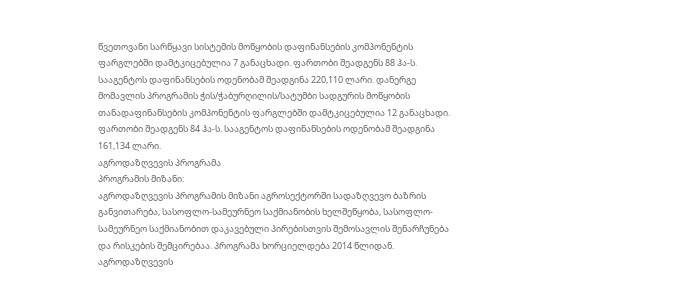წვეთოვანი სარწყავი სისტემის მოწყობის დაფინანსების კომპონენტის ფარგლებში დამტკიცებულია 7 განაცხადი. ფართობი შეადგენს 88 ჰა-ს. სააგენტოს დაფინანსების ოდენობამ შეადგინა 220,110 ლარი. დანერგე მომავლის პროგრამის ჭის/ჭაბურღილის/სატუმბი სადგურის მოწყობის თანადაფინანსების კომპონენტის ფარგლებში დამტკიცებულია 12 განაცხადი. ფართობი შეადგენს 84 ჰა-ს. სააგენტოს დაფინანსების ოდენობამ შეადგინა 161,134 ლარი.
აგროდაზღვევის პროგრამა
პროგრამის მიზანი:
აგროდაზღვევის პროგრამის მიზანი აგროსექტორში სადაზღვევო ბაზრის განვითარება, სასოფლო-სამეურნეო საქმიანობის ხელშეწყობა, სასოფლო-სამეურნეო საქმიანობით დაკავებული პირებისთვის შემოსავლის შენარჩუნება და რისკების შემცირებაა. პროგრამა ხორციელდება 2014 წლიდან. აგროდაზღვევის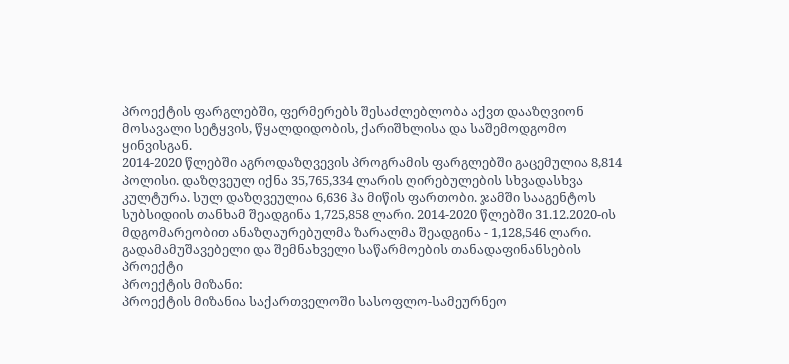პროექტის ფარგლებში, ფერმერებს შესაძლებლობა აქვთ დააზღვიონ მოსავალი სეტყვის, წყალდიდობის, ქარიშხლისა და საშემოდგომო ყინვისგან.
2014-2020 წლებში აგროდაზღვევის პროგრამის ფარგლებში გაცემულია 8,814 პოლისი. დაზღვეულ იქნა 35,765,334 ლარის ღირებულების სხვადასხვა კულტურა. სულ დაზღვეულია 6,636 ჰა მიწის ფართობი. ჯამში სააგენტოს სუბსიდიის თანხამ შეადგინა 1,725,858 ლარი. 2014-2020 წლებში 31.12.2020-ის მდგომარეობით ანაზღაურებულმა ზარალმა შეადგინა - 1,128,546 ლარი.
გადამამუშავებელი და შემნახველი საწარმოების თანადაფინანსების პროექტი
პროექტის მიზანი:
პროექტის მიზანია საქართველოში სასოფლო-სამეურნეო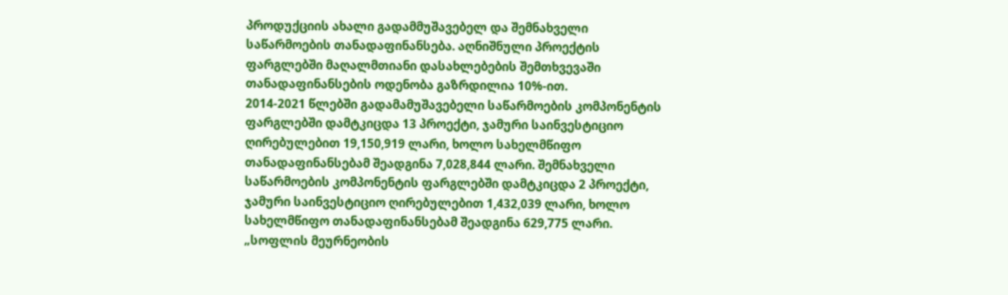პროდუქციის ახალი გადამმუშავებელ და შემნახველი საწარმოების თანადაფინანსება. აღნიშნული პროექტის ფარგლებში მაღალმთიანი დასახლებების შემთხვევაში თანადაფინანსების ოდენობა გაზრდილია 10%-ით.
2014-2021 წლებში გადამამუშავებელი საწარმოების კომპონენტის ფარგლებში დამტკიცდა 13 პროექტი, ჯამური საინვესტიციო ღირებულებით 19,150,919 ლარი, ხოლო სახელმწიფო თანადაფინანსებამ შეადგინა 7,028,844 ლარი. შემნახველი საწარმოების კომპონენტის ფარგლებში დამტკიცდა 2 პროექტი, ჯამური საინვესტიციო ღირებულებით 1,432,039 ლარი, ხოლო სახელმწიფო თანადაფინანსებამ შეადგინა 629,775 ლარი.
„სოფლის მეურნეობის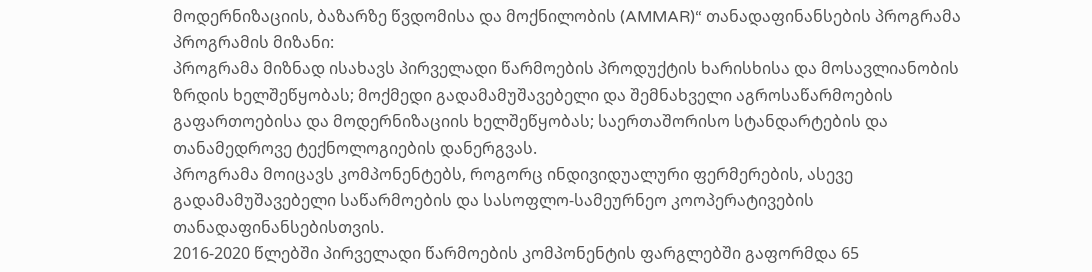მოდერნიზაციის, ბაზარზე წვდომისა და მოქნილობის (AMMAR)“ თანადაფინანსების პროგრამა
პროგრამის მიზანი:
პროგრამა მიზნად ისახავს პირველადი წარმოების პროდუქტის ხარისხისა და მოსავლიანობის ზრდის ხელშეწყობას; მოქმედი გადამამუშავებელი და შემნახველი აგროსაწარმოების გაფართოებისა და მოდერნიზაციის ხელშეწყობას; საერთაშორისო სტანდარტების და თანამედროვე ტექნოლოგიების დანერგვას.
პროგრამა მოიცავს კომპონენტებს, როგორც ინდივიდუალური ფერმერების, ასევე გადამამუშავებელი საწარმოების და სასოფლო-სამეურნეო კოოპერატივების თანადაფინანსებისთვის.
2016-2020 წლებში პირველადი წარმოების კომპონენტის ფარგლებში გაფორმდა 65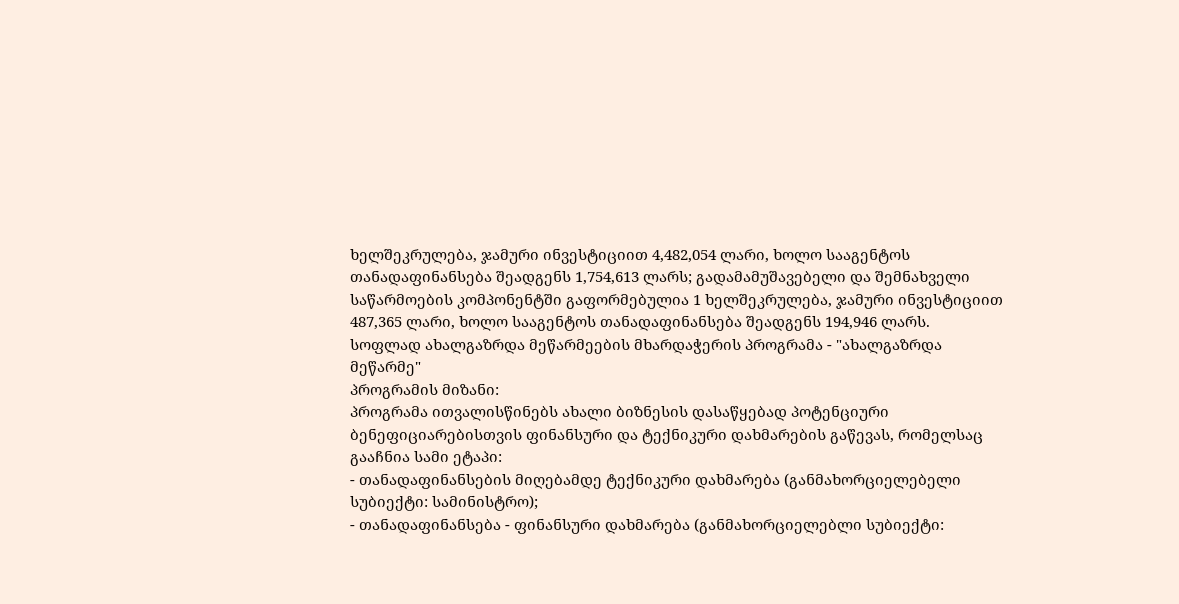ხელშეკრულება, ჯამური ინვესტიციით 4,482,054 ლარი, ხოლო სააგენტოს თანადაფინანსება შეადგენს 1,754,613 ლარს; გადამამუშავებელი და შემნახველი საწარმოების კომპონენტში გაფორმებულია 1 ხელშეკრულება, ჯამური ინვესტიციით 487,365 ლარი, ხოლო სააგენტოს თანადაფინანსება შეადგენს 194,946 ლარს.
სოფლად ახალგაზრდა მეწარმეების მხარდაჭერის პროგრამა - "ახალგაზრდა მეწარმე"
პროგრამის მიზანი:
პროგრამა ითვალისწინებს ახალი ბიზნესის დასაწყებად პოტენციური ბენეფიციარებისთვის ფინანსური და ტექნიკური დახმარების გაწევას, რომელსაც გააჩნია სამი ეტაპი:
- თანადაფინანსების მიღებამდე ტექნიკური დახმარება (განმახორციელებელი სუბიექტი: სამინისტრო);
- თანადაფინანსება - ფინანსური დახმარება (განმახორციელებლი სუბიექტი: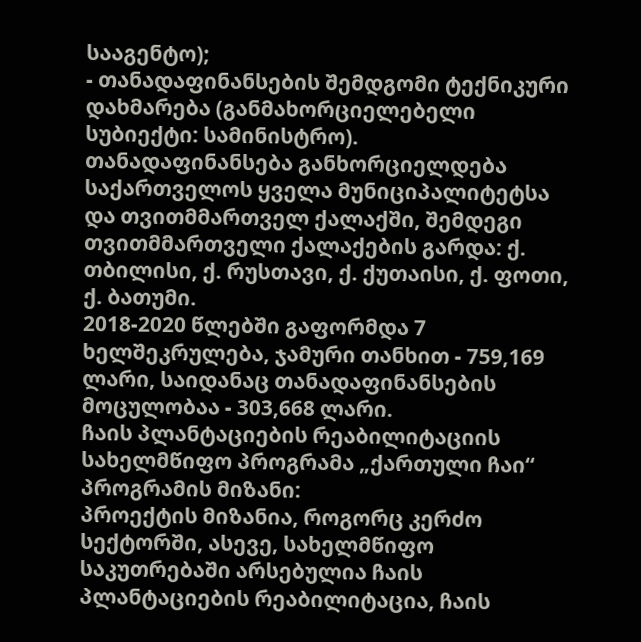სააგენტო);
- თანადაფინანსების შემდგომი ტექნიკური დახმარება (განმახორციელებელი სუბიექტი: სამინისტრო).
თანადაფინანსება განხორციელდება საქართველოს ყველა მუნიციპალიტეტსა და თვითმმართველ ქალაქში, შემდეგი თვითმმართველი ქალაქების გარდა: ქ. თბილისი, ქ. რუსთავი, ქ. ქუთაისი, ქ. ფოთი, ქ. ბათუმი.
2018-2020 წლებში გაფორმდა 7 ხელშეკრულება, ჯამური თანხით - 759,169 ლარი, საიდანაც თანადაფინანსების მოცულობაა - 303,668 ლარი.
ჩაის პლანტაციების რეაბილიტაციის სახელმწიფო პროგრამა „ქართული ჩაი“
პროგრამის მიზანი:
პროექტის მიზანია, როგორც კერძო სექტორში, ასევე, სახელმწიფო საკუთრებაში არსებულია ჩაის პლანტაციების რეაბილიტაცია, ჩაის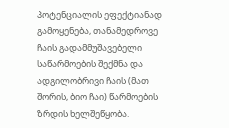პოტენციალის ეფექტიანად გამოყენება, თანამედროვე ჩაის გადამმუშავებელი საწარმოების შექმნა და ადგილობრივი ჩაის (მათ შორის, ბიო ჩაი) წარმოების ზრდის ხელშეწყობა.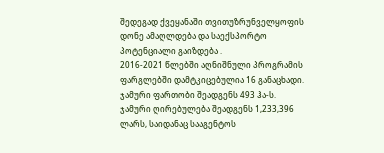შედეგად ქვეყანაში თვითუზრუნველყოფის დონე ამაღლდება და საექსპორტო პოტენციალი გაიზდება .
2016-2021 წლებში აღნიშნული პროგრამის ფარგლებში დამტკიცებულია 16 განაცხადი. ჯამური ფართობი შეადგენს 493 ჰა-ს. ჯამური ღირებულება შეადგენს 1,233,396 ლარს, საიდანაც სააგენტოს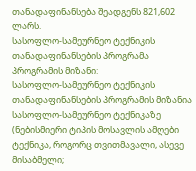თანადაფინანსება შეადგენს 821,602 ლარს.
სასოფლო-სამეურნეო ტექნიკის თანადაფინანსების პროგრამა
პროგრამის მიზანი:
სასოფლო-სამეურნეო ტექნიკის თანადაფინანსების პროგრამის მიზანია სასოფლო-სამეურნეო ტექნიკაზე (ნებისმიერი ტიპის მოსავლის ამღები ტექნიკა, როგორც თვითმავალი, ასევე მისაბმელი;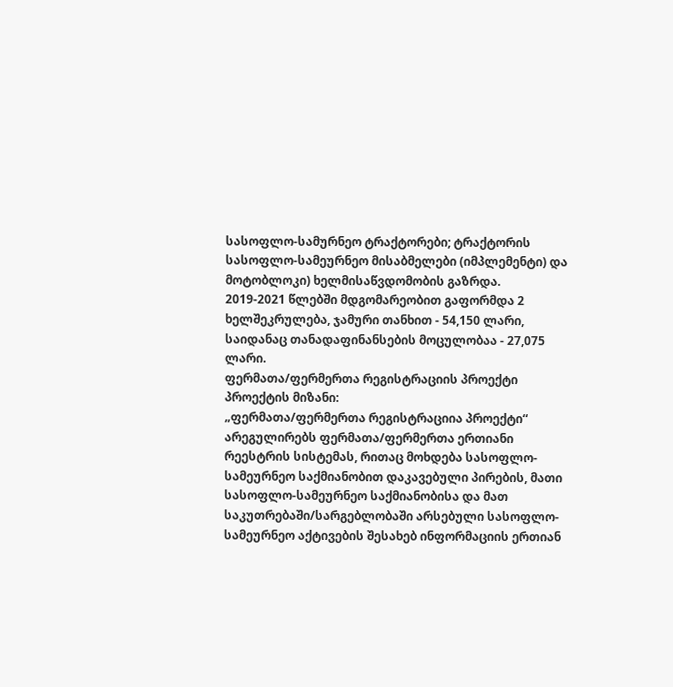სასოფლო-სამურნეო ტრაქტორები; ტრაქტორის სასოფლო-სამეურნეო მისაბმელები (იმპლემენტი) და მოტობლოკი) ხელმისაწვდომობის გაზრდა.
2019-2021 წლებში მდგომარეობით გაფორმდა 2 ხელშეკრულება, ჯამური თანხით - 54,150 ლარი, საიდანაც თანადაფინანსების მოცულობაა - 27,075 ლარი.
ფერმათა/ფერმერთა რეგისტრაციის პროექტი
პროექტის მიზანი:
„ფერმათა/ფერმერთა რეგისტრაციია პროექტი“ არეგულირებს ფერმათა/ფერმერთა ერთიანი რეესტრის სისტემას, რითაც მოხდება სასოფლო-სამეურნეო საქმიანობით დაკავებული პირების, მათი სასოფლო-სამეურნეო საქმიანობისა და მათ საკუთრებაში/სარგებლობაში არსებული სასოფლო-სამეურნეო აქტივების შესახებ ინფორმაციის ერთიან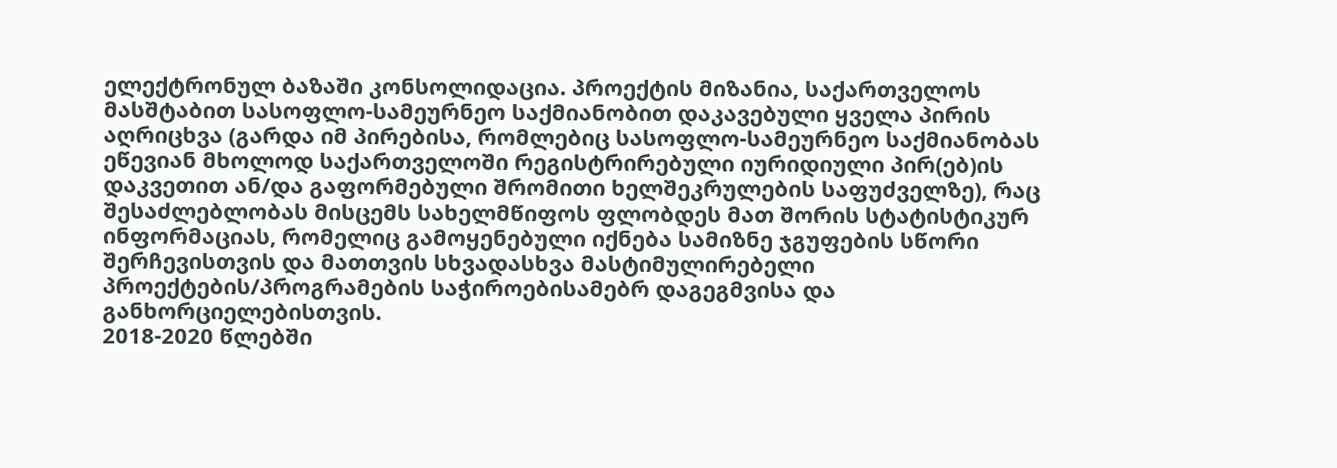ელექტრონულ ბაზაში კონსოლიდაცია. პროექტის მიზანია, საქართველოს მასშტაბით სასოფლო-სამეურნეო საქმიანობით დაკავებული ყველა პირის აღრიცხვა (გარდა იმ პირებისა, რომლებიც სასოფლო-სამეურნეო საქმიანობას ეწევიან მხოლოდ საქართველოში რეგისტრირებული იურიდიული პირ(ებ)ის დაკვეთით ან/და გაფორმებული შრომითი ხელშეკრულების საფუძველზე), რაც შესაძლებლობას მისცემს სახელმწიფოს ფლობდეს მათ შორის სტატისტიკურ ინფორმაციას, რომელიც გამოყენებული იქნება სამიზნე ჯგუფების სწორი შერჩევისთვის და მათთვის სხვადასხვა მასტიმულირებელი პროექტების/პროგრამების საჭიროებისამებრ დაგეგმვისა და განხორციელებისთვის.
2018-2020 წლებში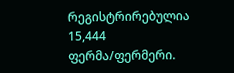რეგისტრირებულია 15,444 ფერმა/ფერმერი.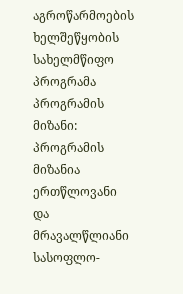აგროწარმოების ხელშეწყობის სახელმწიფო პროგრამა
პროგრამის მიზანი:
პროგრამის მიზანია ერთწლოვანი და მრავალწლიანი სასოფლო-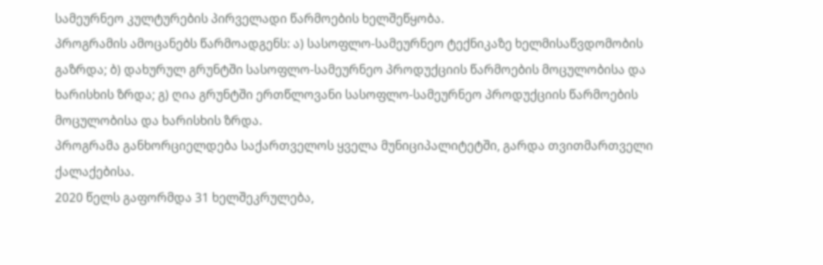სამეურნეო კულტურების პირველადი წარმოების ხელშეწყობა.
პროგრამის ამოცანებს წარმოადგენს: ა) სასოფლო-სამეურნეო ტექნიკაზე ხელმისაწვდომობის გაზრდა; ბ) დახურულ გრუნტში სასოფლო-სამეურნეო პროდუქციის წარმოების მოცულობისა და ხარისხის ზრდა; გ) ღია გრუნტში ერთწლოვანი სასოფლო-სამეურნეო პროდუქციის წარმოების მოცულობისა და ხარისხის ზრდა.
პროგრამა განხორციელდება საქართველოს ყველა მუნიციპალიტეტში, გარდა თვითმართველი ქალაქებისა.
2020 წელს გაფორმდა 31 ხელშეკრულება,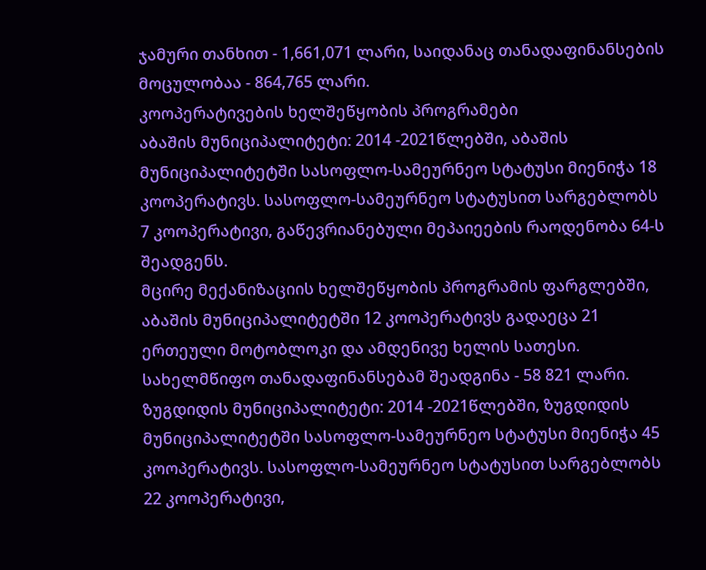ჯამური თანხით - 1,661,071 ლარი, საიდანაც თანადაფინანსების მოცულობაა - 864,765 ლარი.
კოოპერატივების ხელშეწყობის პროგრამები
აბაშის მუნიციპალიტეტი: 2014 -2021წლებში, აბაშის მუნიციპალიტეტში სასოფლო-სამეურნეო სტატუსი მიენიჭა 18 კოოპერატივს. სასოფლო-სამეურნეო სტატუსით სარგებლობს 7 კოოპერატივი, გაწევრიანებული მეპაიეების რაოდენობა 64-ს შეადგენს.
მცირე მექანიზაციის ხელშეწყობის პროგრამის ფარგლებში, აბაშის მუნიციპალიტეტში 12 კოოპერატივს გადაეცა 21 ერთეული მოტობლოკი და ამდენივე ხელის სათესი. სახელმწიფო თანადაფინანსებამ შეადგინა - 58 821 ლარი.
ზუგდიდის მუნიციპალიტეტი: 2014 -2021წლებში, ზუგდიდის მუნიციპალიტეტში სასოფლო-სამეურნეო სტატუსი მიენიჭა 45 კოოპერატივს. სასოფლო-სამეურნეო სტატუსით სარგებლობს 22 კოოპერატივი,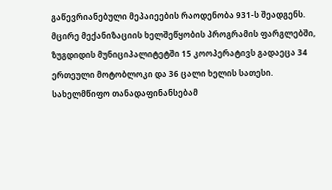გაწევრიანებული მეპაიეების რაოდენობა 931-ს შეადგენს.
მცირე მექანიზაციის ხელშეწყობის პროგრამის ფარგლებში, ზუგდიდის მუნიციპალიტეტში 15 კოოპერატივს გადაეცა 34 ერთეული მოტობლოკი და 36 ცალი ხელის სათესი. სახელმწიფო თანადაფინანსებამ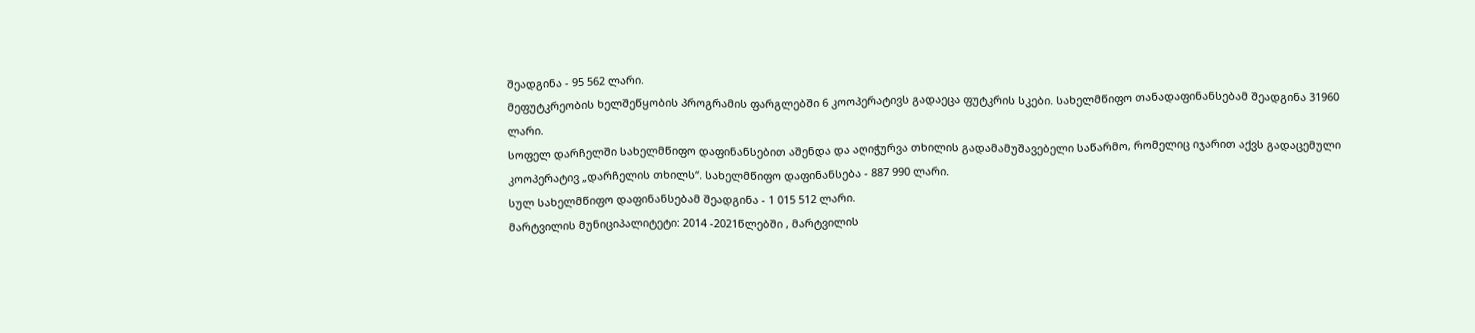შეადგინა - 95 562 ლარი.
მეფუტკრეობის ხელშეწყობის პროგრამის ფარგლებში 6 კოოპერატივს გადაეცა ფუტკრის სკები. სახელმწიფო თანადაფინანსებამ შეადგინა 31960 ლარი.
სოფელ დარჩელში სახელმწიფო დაფინანსებით აშენდა და აღიჭურვა თხილის გადამამუშავებელი საწარმო, რომელიც იჯარით აქვს გადაცემული კოოპერატივ „დარჩელის თხილს“. სახელმწიფო დაფინანსება - 887 990 ლარი.
სულ სახელმწიფო დაფინანსებამ შეადგინა - 1 015 512 ლარი.
მარტვილის მუნიციპალიტეტი: 2014 -2021წლებში , მარტვილის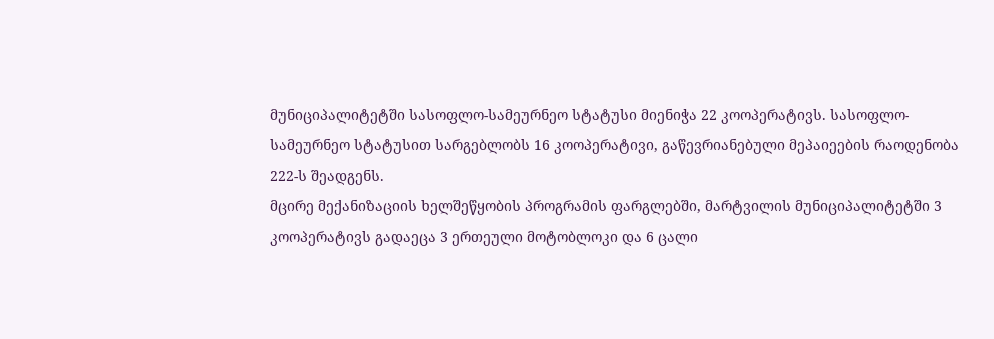მუნიციპალიტეტში სასოფლო-სამეურნეო სტატუსი მიენიჭა 22 კოოპერატივს. სასოფლო-სამეურნეო სტატუსით სარგებლობს 16 კოოპერატივი, გაწევრიანებული მეპაიეების რაოდენობა 222-ს შეადგენს.
მცირე მექანიზაციის ხელშეწყობის პროგრამის ფარგლებში, მარტვილის მუნიციპალიტეტში 3 კოოპერატივს გადაეცა 3 ერთეული მოტობლოკი და 6 ცალი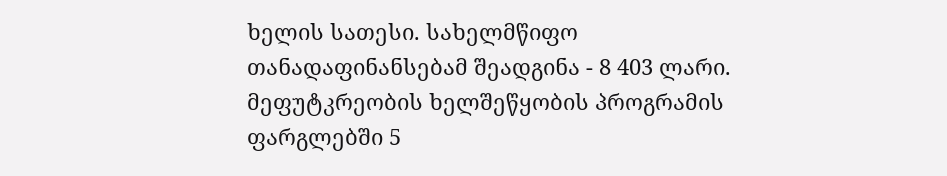ხელის სათესი. სახელმწიფო თანადაფინანსებამ შეადგინა - 8 403 ლარი.
მეფუტკრეობის ხელშეწყობის პროგრამის ფარგლებში 5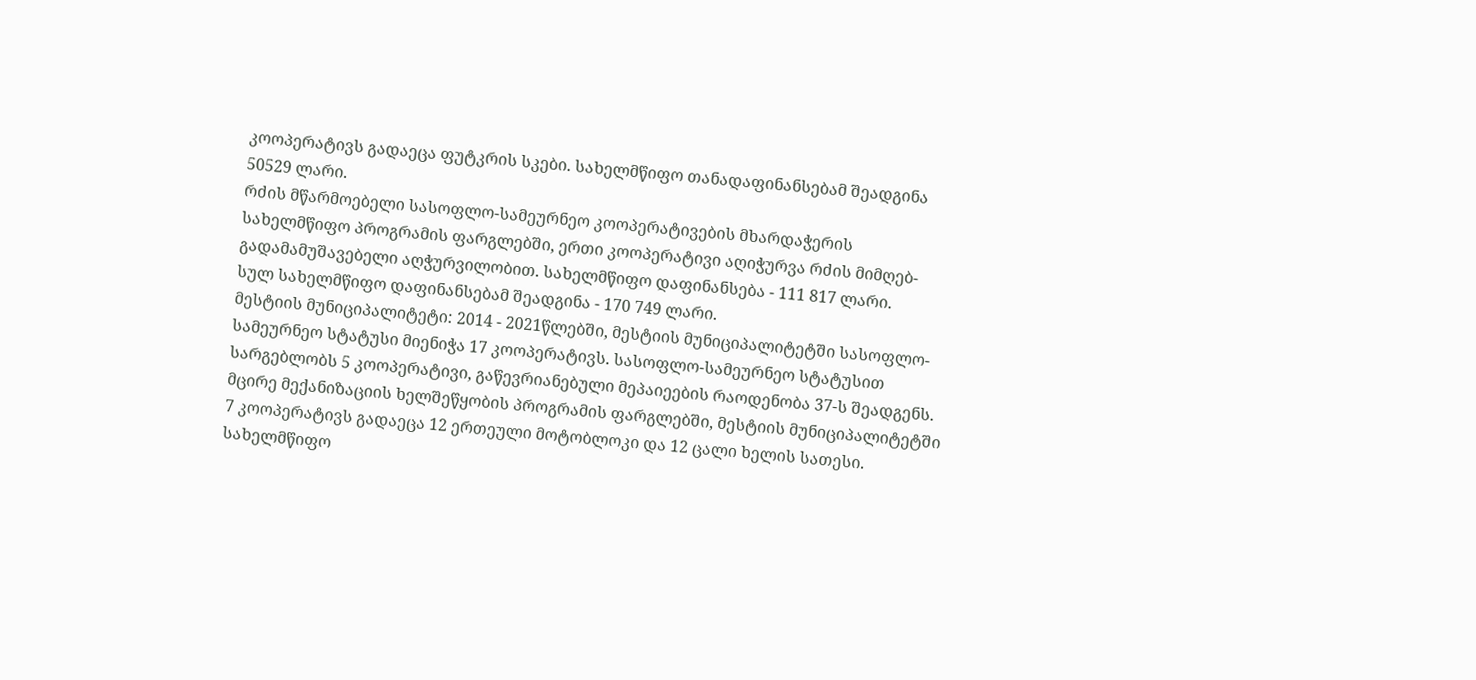კოოპერატივს გადაეცა ფუტკრის სკები. სახელმწიფო თანადაფინანსებამ შეადგინა 50529 ლარი.
რძის მწარმოებელი სასოფლო-სამეურნეო კოოპერატივების მხარდაჭერის სახელმწიფო პროგრამის ფარგლებში, ერთი კოოპერატივი აღიჭურვა რძის მიმღებ-გადამამუშავებელი აღჭურვილობით. სახელმწიფო დაფინანსება - 111 817 ლარი.
სულ სახელმწიფო დაფინანსებამ შეადგინა - 170 749 ლარი.
მესტიის მუნიციპალიტეტი: 2014 - 2021წლებში, მესტიის მუნიციპალიტეტში სასოფლო-სამეურნეო სტატუსი მიენიჭა 17 კოოპერატივს. სასოფლო-სამეურნეო სტატუსით სარგებლობს 5 კოოპერატივი, გაწევრიანებული მეპაიეების რაოდენობა 37-ს შეადგენს.
მცირე მექანიზაციის ხელშეწყობის პროგრამის ფარგლებში, მესტიის მუნიციპალიტეტში 7 კოოპერატივს გადაეცა 12 ერთეული მოტობლოკი და 12 ცალი ხელის სათესი. სახელმწიფო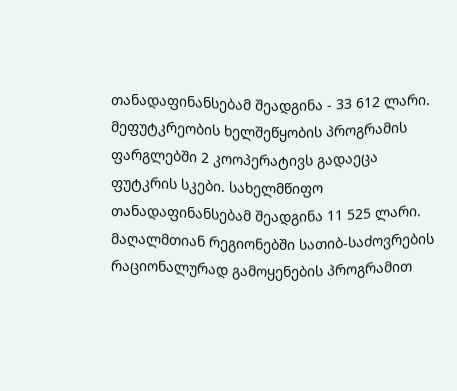თანადაფინანსებამ შეადგინა - 33 612 ლარი.
მეფუტკრეობის ხელშეწყობის პროგრამის ფარგლებში 2 კოოპერატივს გადაეცა ფუტკრის სკები. სახელმწიფო თანადაფინანსებამ შეადგინა 11 525 ლარი.
მაღალმთიან რეგიონებში სათიბ-საძოვრების რაციონალურად გამოყენების პროგრამით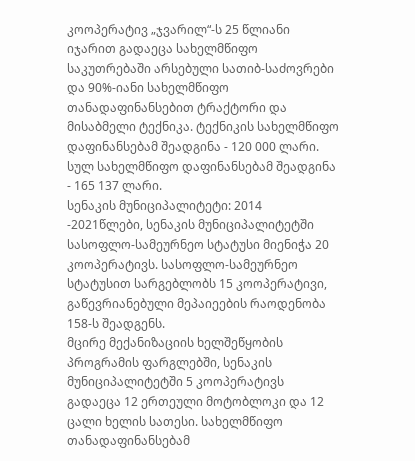კოოპერატივ „ჯვარილ“-ს 25 წლიანი იჯარით გადაეცა სახელმწიფო საკუთრებაში არსებული სათიბ-საძოვრები და 90%-იანი სახელმწიფო თანადაფინანსებით ტრაქტორი და მისაბმელი ტექნიკა. ტექნიკის სახელმწიფო დაფინანსებამ შეადგინა - 120 000 ლარი.
სულ სახელმწიფო დაფინანსებამ შეადგინა - 165 137 ლარი.
სენაკის მუნიციპალიტეტი: 2014 -2021წლები, სენაკის მუნიციპალიტეტში სასოფლო-სამეურნეო სტატუსი მიენიჭა 20 კოოპერატივს. სასოფლო-სამეურნეო სტატუსით სარგებლობს 15 კოოპერატივი, გაწევრიანებული მეპაიეების რაოდენობა 158-ს შეადგენს.
მცირე მექანიზაციის ხელშეწყობის პროგრამის ფარგლებში, სენაკის მუნიციპალიტეტში 5 კოოპერატივს გადაეცა 12 ერთეული მოტობლოკი და 12 ცალი ხელის სათესი. სახელმწიფო თანადაფინანსებამ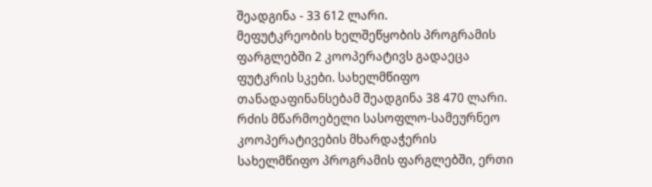შეადგინა - 33 612 ლარი.
მეფუტკრეობის ხელშეწყობის პროგრამის ფარგლებში 2 კოოპერატივს გადაეცა ფუტკრის სკები. სახელმწიფო თანადაფინანსებამ შეადგინა 38 470 ლარი.
რძის მწარმოებელი სასოფლო-სამეურნეო კოოპერატივების მხარდაჭერის სახელმწიფო პროგრამის ფარგლებში, ერთი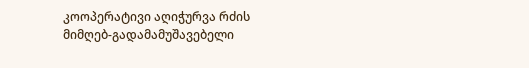კოოპერატივი აღიჭურვა რძის მიმღებ-გადამამუშავებელი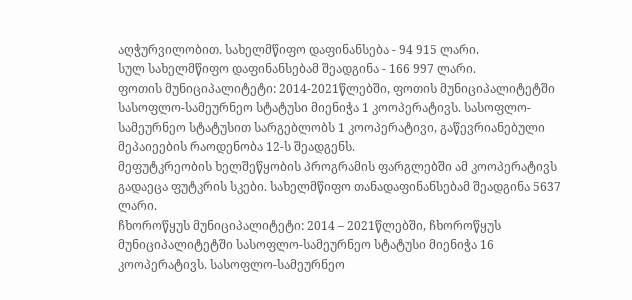აღჭურვილობით. სახელმწიფო დაფინანსება - 94 915 ლარი.
სულ სახელმწიფო დაფინანსებამ შეადგინა - 166 997 ლარი.
ფოთის მუნიციპალიტეტი: 2014-2021წლებში, ფოთის მუნიციპალიტეტში სასოფლო-სამეურნეო სტატუსი მიენიჭა 1 კოოპერატივს. სასოფლო-სამეურნეო სტატუსით სარგებლობს 1 კოოპერატივი, გაწევრიანებული მეპაიეების რაოდენობა 12-ს შეადგენს.
მეფუტკრეობის ხელშეწყობის პროგრამის ფარგლებში ამ კოოპერატივს გადაეცა ფუტკრის სკები. სახელმწიფო თანადაფინანსებამ შეადგინა 5637 ლარი.
ჩხოროწყუს მუნიციპალიტეტი: 2014 – 2021წლებში, ჩხოროწყუს მუნიციპალიტეტში სასოფლო-სამეურნეო სტატუსი მიენიჭა 16 კოოპერატივს. სასოფლო-სამეურნეო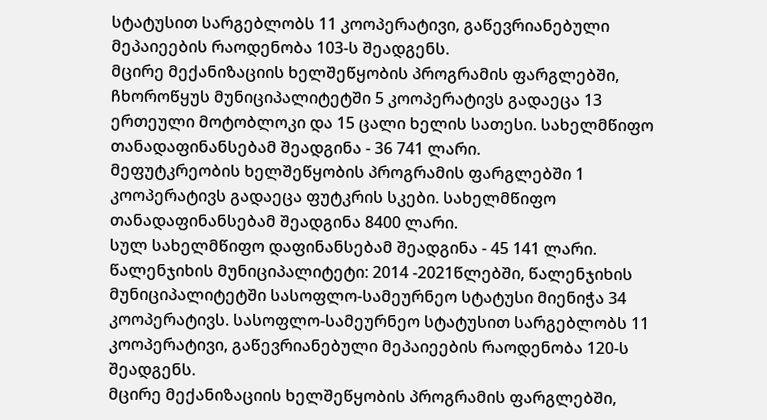სტატუსით სარგებლობს 11 კოოპერატივი, გაწევრიანებული მეპაიეების რაოდენობა 103-ს შეადგენს.
მცირე მექანიზაციის ხელშეწყობის პროგრამის ფარგლებში, ჩხოროწყუს მუნიციპალიტეტში 5 კოოპერატივს გადაეცა 13 ერთეული მოტობლოკი და 15 ცალი ხელის სათესი. სახელმწიფო თანადაფინანსებამ შეადგინა - 36 741 ლარი.
მეფუტკრეობის ხელშეწყობის პროგრამის ფარგლებში 1 კოოპერატივს გადაეცა ფუტკრის სკები. სახელმწიფო თანადაფინანსებამ შეადგინა 8400 ლარი.
სულ სახელმწიფო დაფინანსებამ შეადგინა - 45 141 ლარი.
წალენჯიხის მუნიციპალიტეტი: 2014 -2021წლებში, წალენჯიხის მუნიციპალიტეტში სასოფლო-სამეურნეო სტატუსი მიენიჭა 34 კოოპერატივს. სასოფლო-სამეურნეო სტატუსით სარგებლობს 11 კოოპერატივი, გაწევრიანებული მეპაიეების რაოდენობა 120-ს შეადგენს.
მცირე მექანიზაციის ხელშეწყობის პროგრამის ფარგლებში,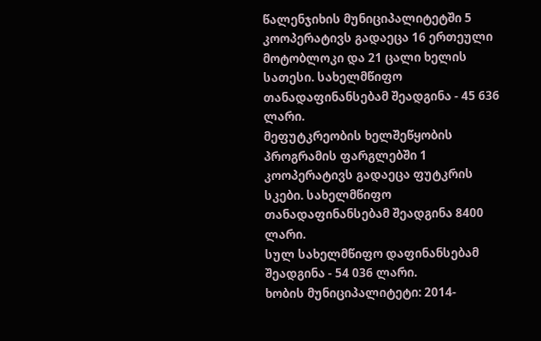წალენჯიხის მუნიციპალიტეტში 5 კოოპერატივს გადაეცა 16 ერთეული მოტობლოკი და 21 ცალი ხელის სათესი. სახელმწიფო თანადაფინანსებამ შეადგინა - 45 636 ლარი.
მეფუტკრეობის ხელშეწყობის პროგრამის ფარგლებში 1 კოოპერატივს გადაეცა ფუტკრის სკები. სახელმწიფო თანადაფინანსებამ შეადგინა 8400 ლარი.
სულ სახელმწიფო დაფინანსებამ შეადგინა - 54 036 ლარი.
ხობის მუნიციპალიტეტი: 2014-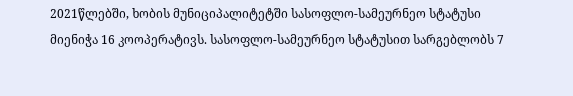2021წლებში, ხობის მუნიციპალიტეტში სასოფლო-სამეურნეო სტატუსი მიენიჭა 16 კოოპერატივს. სასოფლო-სამეურნეო სტატუსით სარგებლობს 7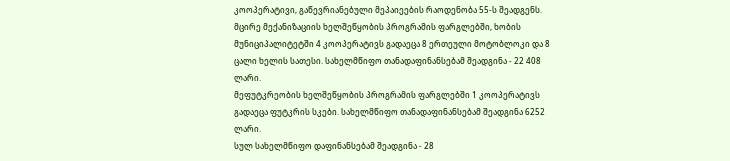კოოპერატივი, გაწევრიანებული მეპაიეების რაოდენობა 55-ს შეადგენს.
მცირე მექანიზაციის ხელშეწყობის პროგრამის ფარგლებში, ხობის მუნიციპალიტეტში 4 კოოპერატივს გადაეცა 8 ერთეული მოტობლოკი და 8 ცალი ხელის სათესი. სახელმწიფო თანადაფინანსებამ შეადგინა - 22 408 ლარი.
მეფუტკრეობის ხელშეწყობის პროგრამის ფარგლებში 1 კოოპერატივს გადაეცა ფუტკრის სკები. სახელმწიფო თანადაფინანსებამ შეადგინა 6252 ლარი.
სულ სახელმწიფო დაფინანსებამ შეადგინა - 28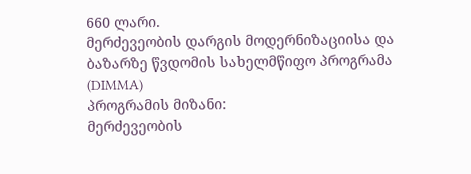660 ლარი.
მერძევეობის დარგის მოდერნიზაციისა და ბაზარზე წვდომის სახელმწიფო პროგრამა (DIMMA)
პროგრამის მიზანი:
მერძევეობის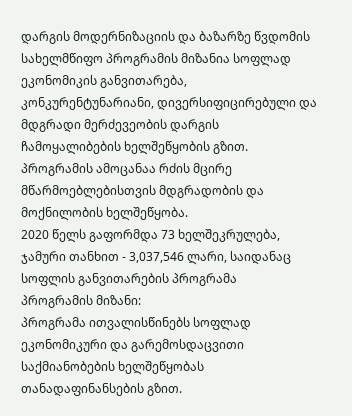დარგის მოდერნიზაციის და ბაზარზე წვდომის სახელმწიფო პროგრამის მიზანია სოფლად ეკონომიკის განვითარება, კონკურენტუნარიანი, დივერსიფიცირებული და მდგრადი მერძევეობის დარგის ჩამოყალიბების ხელშეწყობის გზით.
პროგრამის ამოცანაა რძის მცირე მწარმოებლებისთვის მდგრადობის და მოქნილობის ხელშეწყობა.
2020 წელს გაფორმდა 73 ხელშეკრულება, ჯამური თანხით - 3,037,546 ლარი, საიდანაც
სოფლის განვითარების პროგრამა
პროგრამის მიზანი:
პროგრამა ითვალისწინებს სოფლად ეკონომიკური და გარემოსდაცვითი საქმიანობების ხელშეწყობას თანადაფინანსების გზით.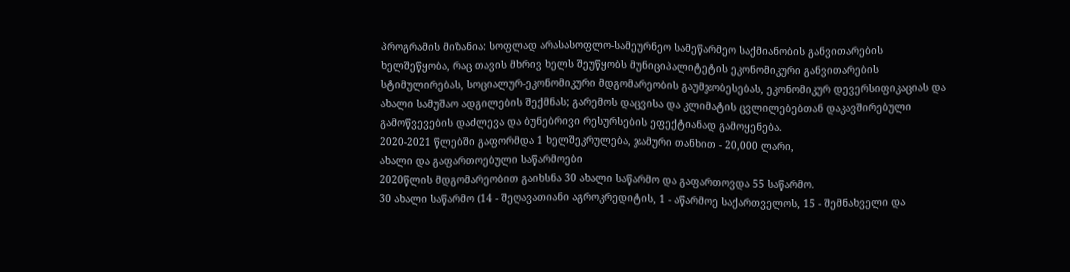პროგრამის მიზანია: სოფლად არასასოფლო-სამეურნეო სამეწარმეო საქმიანობის განვითარების ხელშეწყობა, რაც თავის მხრივ ხელს შეუწყობს მუნიციპალიტეტის ეკონომიკური განვითარების სტიმულირებას, სოციალურ-ეკონომიკური მდგომარეობის გაუმჯობესებას, ეკონომიკურ დევერსიფიკაციას და ახალი სამუშაო ადგილების შექმნას; გარემოს დაცვისა და კლიმატის ცვლილებებთან დაკავშირებული გამოწვევების დაძლევა და ბუნებრივი რესურსების ეფექტიანად გამოყენება.
2020-2021 წლებში გაფორმდა 1 ხელშეკრულება, ჯამური თანხით - 20,000 ლარი,
ახალი და გაფართოებული საწარმოები
2020წლის მდგომარეობით გაიხსნა 30 ახალი საწარმო და გაფართოვდა 55 საწარმო.
30 ახალი საწარმო (14 - შეღავათიანი აგროკრედიტის, 1 - აწარმოე საქართველოს, 15 - შემნახველი და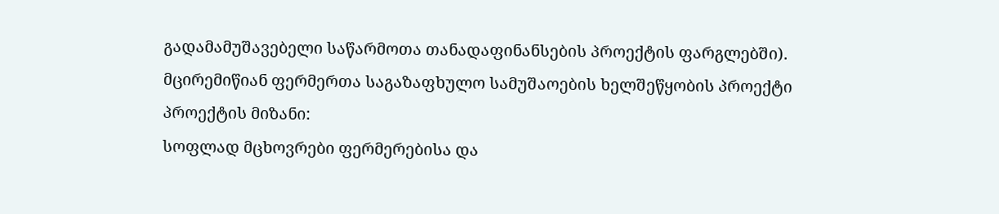გადამამუშავებელი საწარმოთა თანადაფინანსების პროექტის ფარგლებში).
მცირემიწიან ფერმერთა საგაზაფხულო სამუშაოების ხელშეწყობის პროექტი
პროექტის მიზანი:
სოფლად მცხოვრები ფერმერებისა და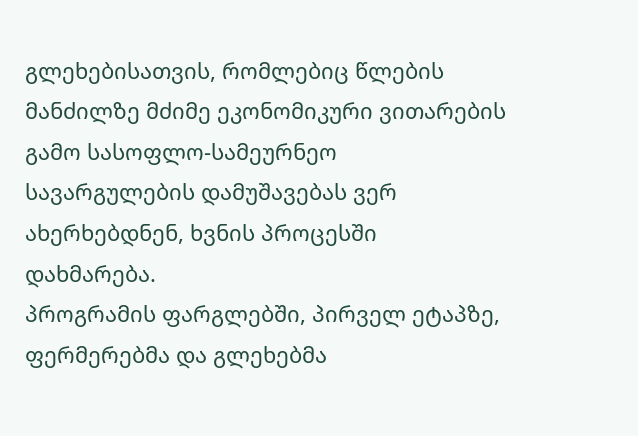გლეხებისათვის, რომლებიც წლების მანძილზე მძიმე ეკონომიკური ვითარების გამო სასოფლო-სამეურნეო სავარგულების დამუშავებას ვერ ახერხებდნენ, ხვნის პროცესში დახმარება.
პროგრამის ფარგლებში, პირველ ეტაპზე, ფერმერებმა და გლეხებმა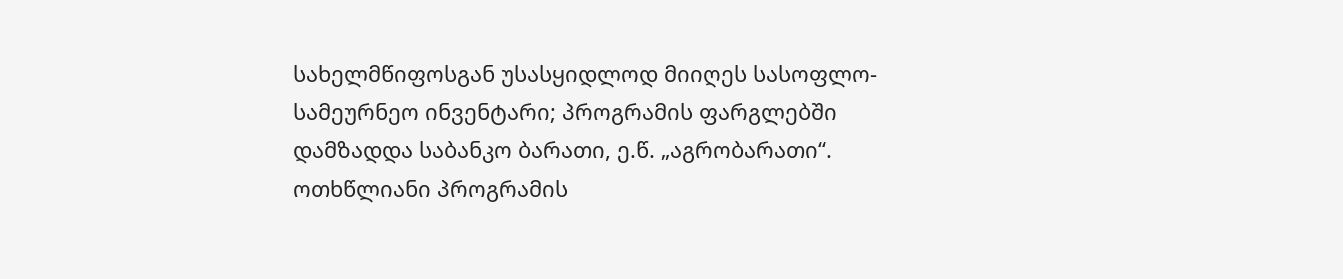სახელმწიფოსგან უსასყიდლოდ მიიღეს სასოფლო-სამეურნეო ინვენტარი; პროგრამის ფარგლებში დამზადდა საბანკო ბარათი, ე.წ. „აგრობარათი“.
ოთხწლიანი პროგრამის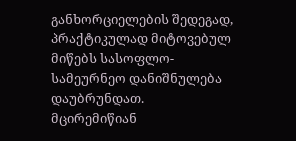განხორციელების შედეგად, პრაქტიკულად მიტოვებულ მიწებს სასოფლო-სამეურნეო დანიშნულება დაუბრუნდათ.
მცირემიწიან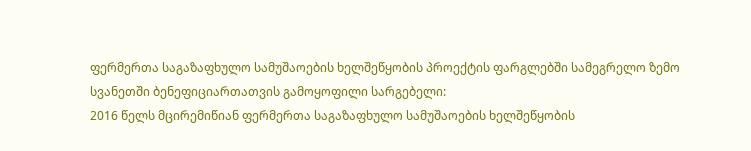ფერმერთა საგაზაფხულო სამუშაოების ხელშეწყობის პროექტის ფარგლებში სამეგრელო ზემო სვანეთში ბენეფიციართათვის გამოყოფილი სარგებელი:
2016 წელს მცირემიწიან ფერმერთა საგაზაფხულო სამუშაოების ხელშეწყობის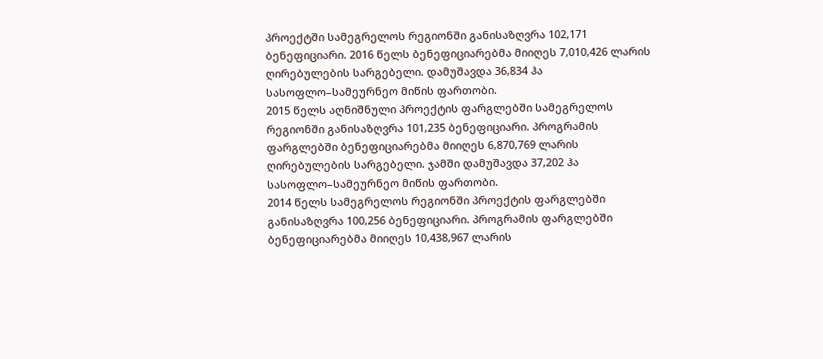პროექტში სამეგრელოს რეგიონში განისაზღვრა 102,171 ბენეფიციარი. 2016 წელს ბენეფიციარებმა მიიღეს 7,010,426 ლარის ღირებულების სარგებელი. დამუშავდა 36,834 ჰა სასოფლო–სამეურნეო მიწის ფართობი.
2015 წელს აღნიშნული პროექტის ფარგლებში სამეგრელოს რეგიონში განისაზღვრა 101,235 ბენეფიციარი. პროგრამის ფარგლებში ბენეფიციარებმა მიიღეს 6,870,769 ლარის ღირებულების სარგებელი. ჯამში დამუშავდა 37,202 ჰა სასოფლო–სამეურნეო მიწის ფართობი.
2014 წელს სამეგრელოს რეგიონში პროექტის ფარგლებში განისაზღვრა 100,256 ბენეფიციარი. პროგრამის ფარგლებში ბენეფიციარებმა მიიღეს 10,438,967 ლარის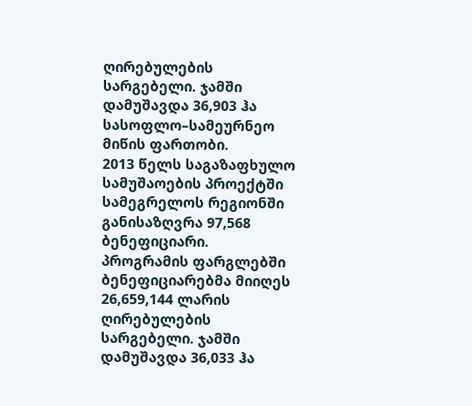ღირებულების სარგებელი. ჯამში დამუშავდა 36,903 ჰა სასოფლო–სამეურნეო მიწის ფართობი.
2013 წელს საგაზაფხულო სამუშაოების პროექტში სამეგრელოს რეგიონში განისაზღვრა 97,568 ბენეფიციარი. პროგრამის ფარგლებში ბენეფიციარებმა მიიღეს 26,659,144 ლარის ღირებულების სარგებელი. ჯამში დამუშავდა 36,033 ჰა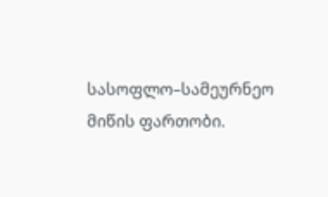სასოფლო–სამეურნეო მიწის ფართობი.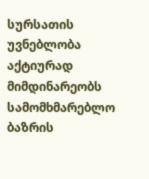სურსათის უვნებლობა
აქტიურად მიმდინარეობს სამომხმარებლო ბაზრის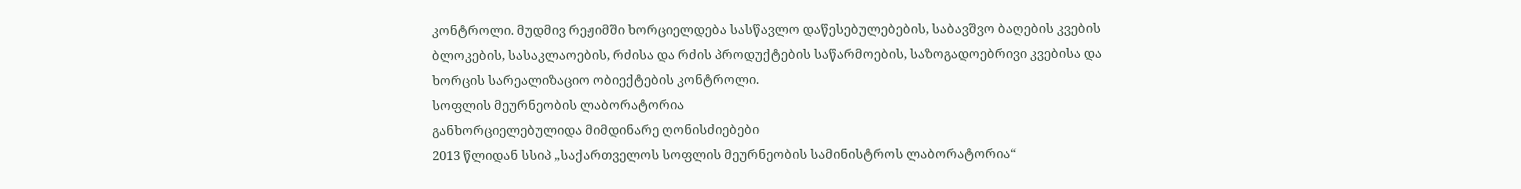კონტროლი. მუდმივ რეჟიმში ხორციელდება სასწავლო დაწესებულებების, საბავშვო ბაღების კვების ბლოკების, სასაკლაოების, რძისა და რძის პროდუქტების საწარმოების, საზოგადოებრივი კვებისა და ხორცის სარეალიზაციო ობიექტების კონტროლი.
სოფლის მეურნეობის ლაბორატორია
განხორციელებულიდა მიმდინარე ღონისძიებები
2013 წლიდან სსიპ „საქართველოს სოფლის მეურნეობის სამინისტროს ლაბორატორია“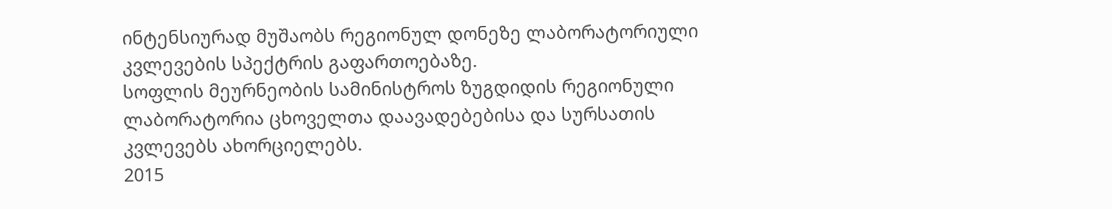ინტენსიურად მუშაობს რეგიონულ დონეზე ლაბორატორიული კვლევების სპექტრის გაფართოებაზე.
სოფლის მეურნეობის სამინისტროს ზუგდიდის რეგიონული ლაბორატორია ცხოველთა დაავადებებისა და სურსათის კვლევებს ახორციელებს.
2015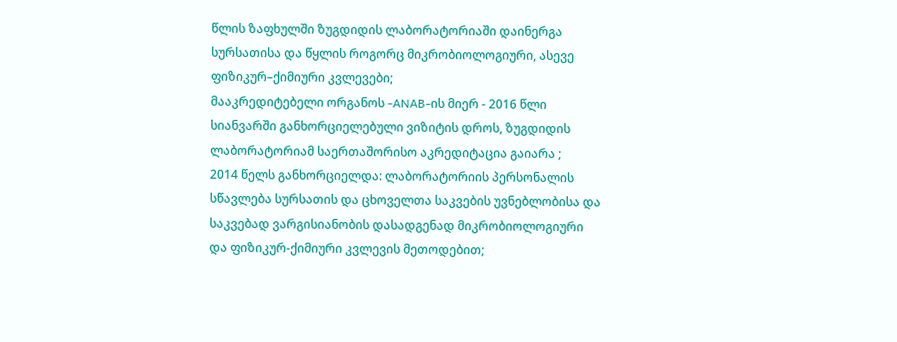წლის ზაფხულში ზუგდიდის ლაბორატორიაში დაინერგა სურსათისა და წყლის როგორც მიკრობიოლოგიური, ასევე ფიზიკურ–ქიმიური კვლევები;
მააკრედიტებელი ორგანოს -ANAB-ის მიერ - 2016 წლი სიანვარში განხორციელებული ვიზიტის დროს, ზუგდიდის ლაბორატორიამ საერთაშორისო აკრედიტაცია გაიარა ;
2014 წელს განხორციელდა: ლაბორატორიის პერსონალის სწავლება სურსათის და ცხოველთა საკვების უვნებლობისა და საკვებად ვარგისიანობის დასადგენად მიკრობიოლოგიური და ფიზიკურ-ქიმიური კვლევის მეთოდებით;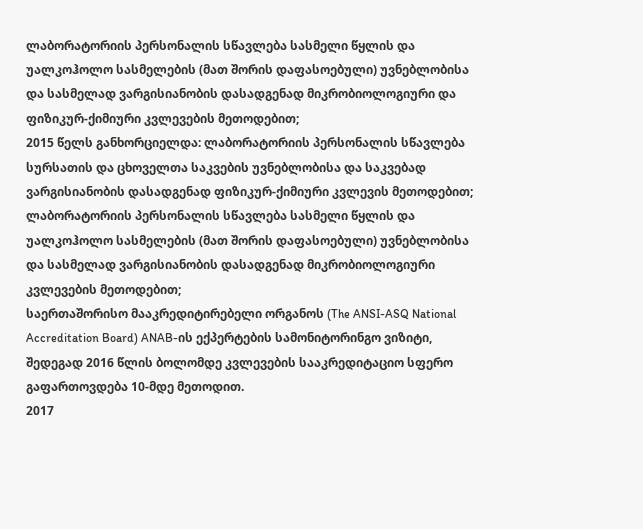ლაბორატორიის პერსონალის სწავლება სასმელი წყლის და უალკოჰოლო სასმელების (მათ შორის დაფასოებული) უვნებლობისა და სასმელად ვარგისიანობის დასადგენად მიკრობიოლოგიური და ფიზიკურ-ქიმიური კვლევების მეთოდებით;
2015 წელს განხორციელდა: ლაბორატორიის პერსონალის სწავლება სურსათის და ცხოველთა საკვების უვნებლობისა და საკვებად ვარგისიანობის დასადგენად ფიზიკურ-ქიმიური კვლევის მეთოდებით;
ლაბორატორიის პერსონალის სწავლება სასმელი წყლის და უალკოჰოლო სასმელების (მათ შორის დაფასოებული) უვნებლობისა და სასმელად ვარგისიანობის დასადგენად მიკრობიოლოგიური კვლევების მეთოდებით;
საერთაშორისო მააკრედიტირებელი ორგანოს (The ANSI-ASQ National Accreditation Board) ANAB-ის ექპერტების სამონიტორინგო ვიზიტი, შედეგად 2016 წლის ბოლომდე კვლევების სააკრედიტაციო სფერო გაფართოვდება 10-მდე მეთოდით.
2017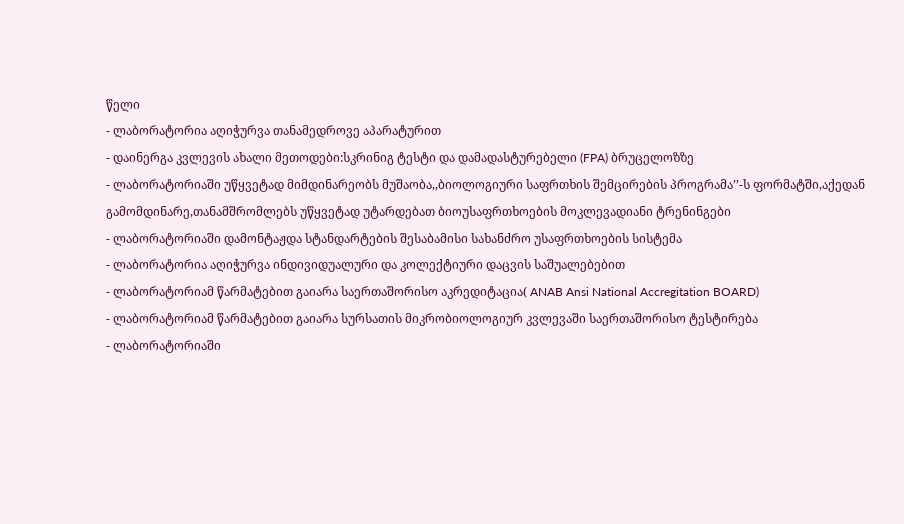წელი
- ლაბორატორია აღიჭურვა თანამედროვე აპარატურით
- დაინერგა კვლევის ახალი მეთოდები:სკრინიგ ტესტი და დამადასტურებელი (FPA) ბრუცელოზზე
- ლაბორატორიაში უწყვეტად მიმდინარეობს მუშაობა,,ბიოლოგიური საფრთხის შემცირების პროგრამა’’-ს ფორმატში,აქედან გამომდინარე,თანამშრომლებს უწყვეტად უტარდებათ ბიოუსაფრთხოების მოკლევადიანი ტრენინგები
- ლაბორატორიაში დამონტაჟდა სტანდარტების შესაბამისი სახანძრო უსაფრთხოების სისტემა
- ლაბორატორია აღიჭურვა ინდივიდუალური და კოლექტიური დაცვის საშუალებებით
- ლაბორატორიამ წარმატებით გაიარა საერთაშორისო აკრედიტაცია( ANAB Ansi National Accregitation BOARD)
- ლაბორატორიამ წარმატებით გაიარა სურსათის მიკრობიოლოგიურ კვლევაში საერთაშორისო ტესტირება
- ლაბორატორიაში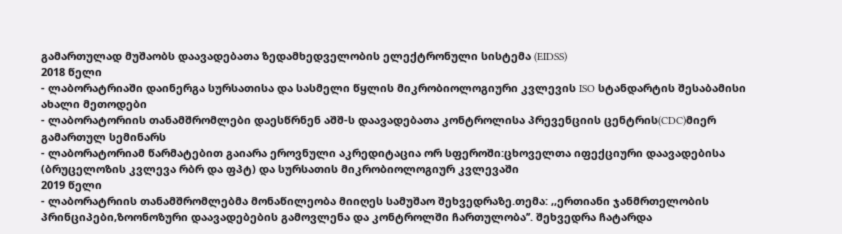გამართულად მუშაობს დაავადებათა ზედამხედველობის ელექტრონული სისტემა (EIDSS)
2018 წელი
- ლაბორატრიაში დაინერგა სურსათისა და სასმელი წყლის მიკრობიოლოგიური კვლევის ISO სტანდარტის შესაბამისი ახალი მეთოდები
- ლაბორატორიის თანამშრომლები დაესწრნენ აშშ-ს დაავადებათა კონტროლისა პრევენციის ცენტრის(CDC)მიერ გამართულ სემინარს
- ლაბორატორიამ წარმატებით გაიარა ეროვნული აკრედიტაცია ორ სფეროში:ცხოველთა იფექციური დაავადებისა (ბრუცელოზის კვლევა რბრ და ფპტ) და სურსათის მიკრობიოლოგიურ კვლევაში
2019 წელი
- ლაბორატრიის თანამშრომლებმა მონაწილეობა მიიღეს სამუშაო შეხვედრაზე.თემა: ,,ერთიანი ჯანმრთელობის პრინციპები,ზოონოზური დაავადებების გამოვლენა და კონტროლში ჩართულობა’’. შეხვედრა ჩატარდა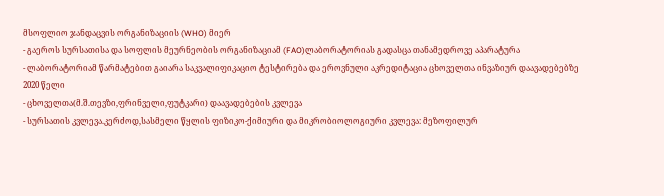მსოფლიო ჯანდაცვის ორგანიზაციის (WHO) მიერ
- გაეროს სურსათისა და სოფლის მეურნეობის ორგანიზაციამ (FAO)ლაბორატორიას გადასცა თანამედროვე აპარატურა
- ლაბორატორიამ წარმატებით გაიარა საკვალიფიკაციო ტესტირება და ეროვნული აკრედიტაცია ცხოველთა ინვაზიურ დაავადებებზე
2020 წელი
- ცხოველთა(მ.შ.თევზი,ფრინველი,ფუტკარი) დაავადებების კვლევა
- სურსათის კვლევა.კერძოდ,სასმელი წყლის ფიზიკო-ქიმიური და მიკრობიოლოგიური კვლევა: მეზოფილურ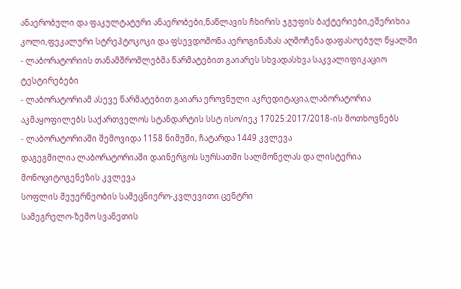ანაერობული და ფაკულტატური ანაერობები,ნაწლავის ჩხირის ჯგუფის ბაქტერიები,ეშერიხია კოლი,ფეკალური სტრეპტოკოკი და ფსევდომონა აეროგინაზას აღმოჩენა დაფასოებულ წყალში
- ლაბორატორიის თანამშრომლებმა წარმატებით გაიარეს სხვადასხვა საკვალიფიკაციო ტესტირებები
- ლაბორატორიამ ასევე წარმატებით გაიარა ეროვნული აკრედიტაცია,ლაბორატორია აკმაყოფილებს საქართველოს სტანდარტის სსტ ისო/იეკ 17025:2017/2018-ის მოთხოვნებს
- ლაბორატორიაში შემოვიდა 1158 ნიმუში, ჩატარდა 1449 კვლევა
დაგეგმილია ლაბორატორიაში დაინერგოს სურსათში სალმონელას და ლისტერია მონოციტოგენეზის კვლევა
სოფლის მეუერნეობის სამეცნიერო-კვლევითი ცენტრი
სამეგრელო-ზემო სვანეთის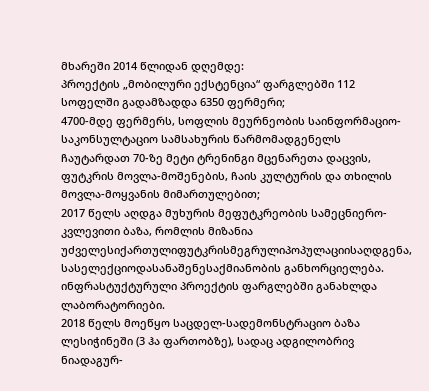მხარეში 2014 წლიდან დღემდე:
პროექტის „მობილური ექსტენცია“ ფარგლებში 112 სოფელში გადამზადდა 6350 ფერმერი;
4700-მდე ფერმერს, სოფლის მეურნეობის საინფორმაციო-საკონსულტაციო სამსახურის წარმომადგენელს ჩაუტარდათ 70-ზე მეტი ტრენინგი მცენარეთა დაცვის, ფუტკრის მოვლა-მოშენების, ჩაის კულტურის და თხილის მოვლა-მოყვანის მიმართულებით;
2017 წელს აღდგა მუხურის მეფუტკრეობის სამეცნიერო-კვლევითი ბაზა, რომლის მიზანია უძველესიქართულიფუტკრისმეგრულიპოპულაციისაღდგენა, სასელექციოდასანაშენესაქმიანობის განხორციელება. ინფრასტუქტურული პროექტის ფარგლებში განახლდა ლაბორატორიები.
2018 წელს მოეწყო საცდელ-სადემონსტრაციო ბაზა ლესიჭინეში (3 ჰა ფართობზე), სადაც ადგილობრივ ნიადაგურ-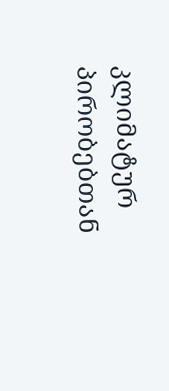კლიმატურ პირობებთან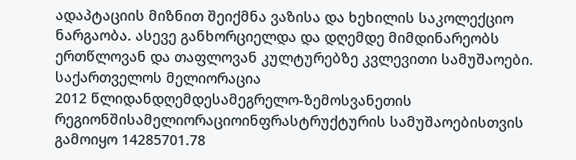ადაპტაციის მიზნით შეიქმნა ვაზისა და ხეხილის საკოლექციო ნარგაობა. ასევე განხორციელდა და დღემდე მიმდინარეობს ერთწლოვან და თაფლოვან კულტურებზე კვლევითი სამუშაოები.
საქართველოს მელიორაცია
2012 წლიდანდღემდესამეგრელო-ზემოსვანეთის რეგიონშისამელიორაციოინფრასტრუქტურის სამუშაოებისთვის გამოიყო 14285701.78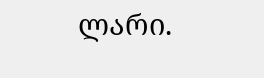ლარი.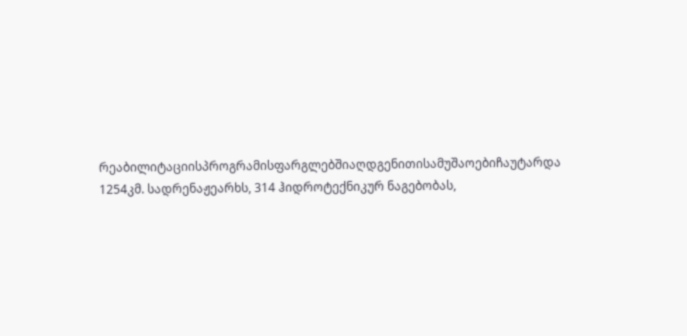რეაბილიტაციისპროგრამისფარგლებშიაღდგენითისამუშაოებიჩაუტარდა 1254კმ. სადრენაჟეარხს, 314 ჰიდროტექნიკურ ნაგებობას,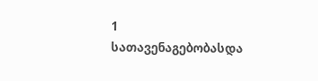1 სათავენაგებობასდა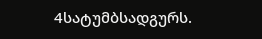4სატუმბსადგურს.